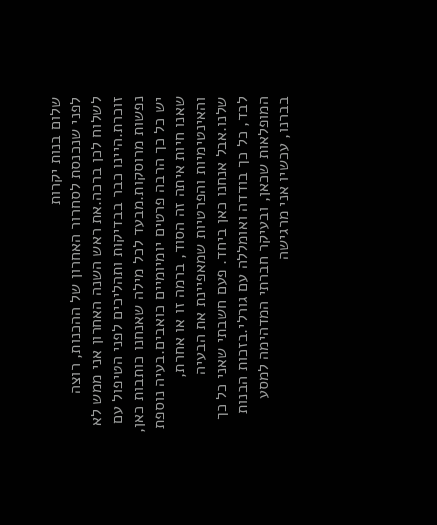שלום בנות יקרות
לפני שנכנסת לסחרור האחרון של ההכנות, רוצה לשלוח לכן ברכה.את ראש השנה האחרון אני ממש לא זוכרת.היינו כבר בבדיקות ותהליכים לפני הטיפול עם נפשות מרוסקות.מבעד לכל מילה שאנחנו כותבות כאן, יש כל כך הרבה פרטים יומיומיים כואבים.בעיה נוספת שאנו חיות איתה זה הסוד, ברמה זו או אחרת, והאינטימיות והפרטיות שמאפיינת את הבעיה שלנו.אבל אנחנו כאן ביחד. פעם חשבתי שאני כל כך לבד, כל כך בודדה ואומללה עם גורלי.בזכות הבנות המופלאות שכאן, ובעיקר חברתי המדהימה למסע בברנו, עכשיו אני מרגישה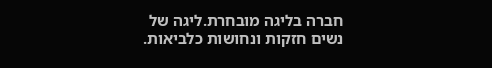חברה בליגה מובחרת.ליגה של נשים חזקות ונחושות כלביאות.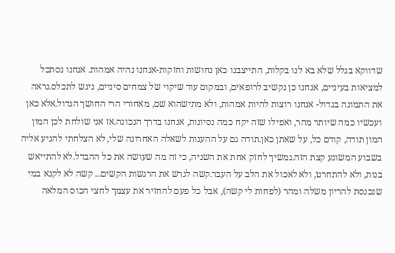שדווקא בגלל שלא בא לנו בקלות, התייצבנו כאן נחושות וחזקות-אנחנו נהיה אמהות. אנחנו נסתכל למציאות בעיניים, אנחנו כן נקשיב לרופאים, ובמקום עוד שיקוי של צמחים סיניים, ניגש לתכלס.נראה את התמונה בגדול- אנחנו רוצות להיות אמהות, ולא מתישהוא שם, מאחורי הרי החושך הגדול.אלא כאן ועכשיו כמה שיותר מהר, ואפילו שזה יקח כמה נסיונות, אנחנו בדרך הנכונה.אז אני שולחת לכן המון המון תודה, קודם כל, על שאתן כאן.תודה גם על ההענות לשאלה האחרונה שלי, לא הצלחתי להגיע אליה בשבוע המשוגע קצת הזה.נמשיך לחזק אחת את השניה, כי זה מה שעושה את כל ההבדל.לא להתייאש בנות, ולא להתחרט, ולא לאכול את הלב על העבר.קשה לגרש את הרגשות הקשים... קשה לא לקנא במי שנכנסת להריון משלה ומהר (לפחות לי קשה), אבל כל פעם להחזיר את עצמך לחצי הכוס המלאה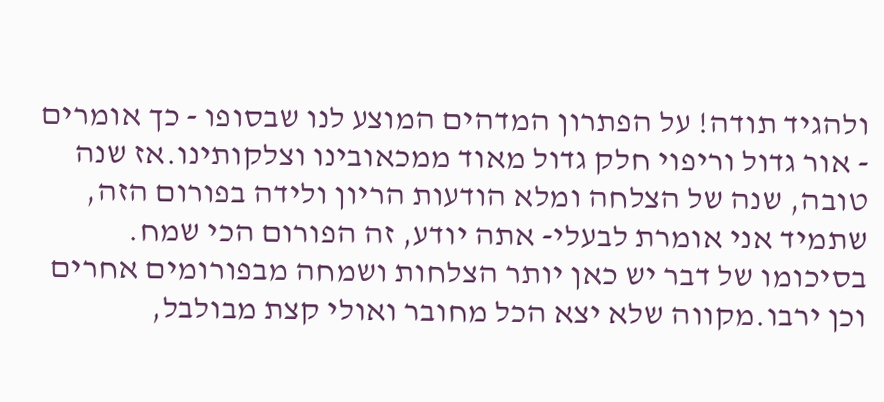ולהגיד תודה! על הפתרון המדהים המוצע לנו שבסופו - כך אומרים
- אור גדול וריפוי חלק גדול מאוד ממכאובינו וצלקותינו.אז שנה טובה, שנה של הצלחה ומלא הודעות הריון ולידה בפורום הזה, שתמיד אני אומרת לבעלי- אתה יודע, זה הפורום הכי שמח. בסיכומו של דבר יש כאן יותר הצלחות ושמחה מבפורומים אחרים וכן ירבו.מקווה שלא יצא הכל מחובר ואולי קצת מבולבל,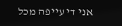אני די עייפה מכל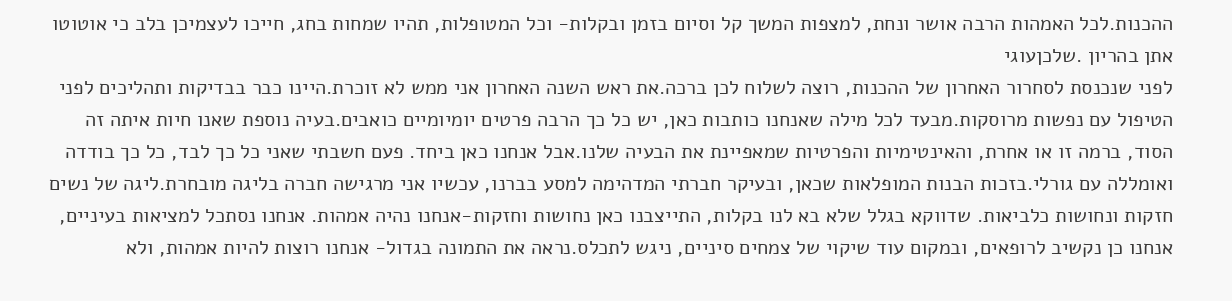ההכנות.לכל האמהות הרבה אושר ונחת, למצפות המשך קל וסיום בזמן ובקלות- וכל המטופלות, תהיו שמחות בחג, חייכו לעצמיכן בלב כי אוטוטו אתן בהריון .שלכןעוגי
לפני שנכנסת לסחרור האחרון של ההכנות, רוצה לשלוח לכן ברכה.את ראש השנה האחרון אני ממש לא זוכרת.היינו כבר בבדיקות ותהליכים לפני הטיפול עם נפשות מרוסקות.מבעד לכל מילה שאנחנו כותבות כאן, יש כל כך הרבה פרטים יומיומיים כואבים.בעיה נוספת שאנו חיות איתה זה הסוד, ברמה זו או אחרת, והאינטימיות והפרטיות שמאפיינת את הבעיה שלנו.אבל אנחנו כאן ביחד. פעם חשבתי שאני כל כך לבד, כל כך בודדה ואומללה עם גורלי.בזכות הבנות המופלאות שכאן, ובעיקר חברתי המדהימה למסע בברנו, עכשיו אני מרגישה חברה בליגה מובחרת.ליגה של נשים חזקות ונחושות כלביאות. שדווקא בגלל שלא בא לנו בקלות, התייצבנו כאן נחושות וחזקות-אנחנו נהיה אמהות. אנחנו נסתכל למציאות בעיניים, אנחנו כן נקשיב לרופאים, ובמקום עוד שיקוי של צמחים סיניים, ניגש לתכלס.נראה את התמונה בגדול- אנחנו רוצות להיות אמהות, ולא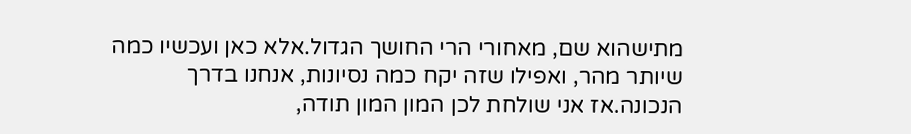מתישהוא שם, מאחורי הרי החושך הגדול.אלא כאן ועכשיו כמה שיותר מהר, ואפילו שזה יקח כמה נסיונות, אנחנו בדרך הנכונה.אז אני שולחת לכן המון המון תודה,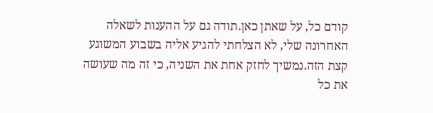קודם כל, על שאתן כאן.תודה גם על ההענות לשאלה האחרונה שלי, לא הצלחתי להגיע אליה בשבוע המשוגע קצת הזה.נמשיך לחזק אחת את השניה, כי זה מה שעושה את כל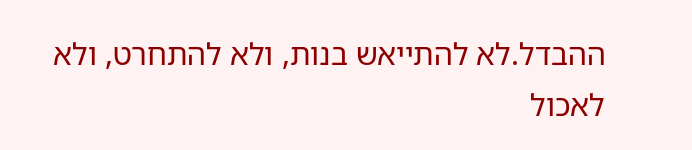ההבדל.לא להתייאש בנות, ולא להתחרט, ולא לאכול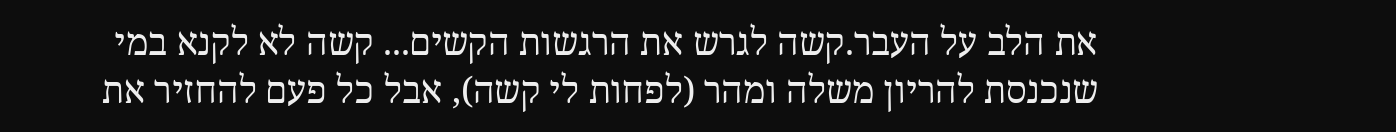את הלב על העבר.קשה לגרש את הרגשות הקשים... קשה לא לקנא במי שנכנסת להריון משלה ומהר (לפחות לי קשה), אבל כל פעם להחזיר את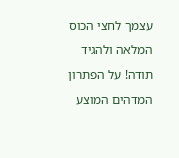עצמך לחצי הכוס המלאה ולהגיד תודה! על הפתרון המדהים המוצע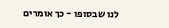לנו שבסופו - כך אומרים